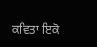ਕਵਿਤਾ ਇਕੋ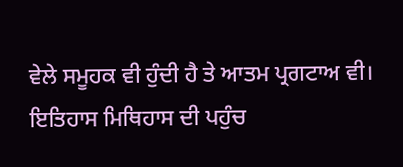ਵੇਲੇ ਸਮੂਹਕ ਵੀ ਹੁੰਦੀ ਹੈ ਤੇ ਆਤਮ ਪ੍ਰਗਟਾਅ ਵੀ। ਇਤਿਹਾਸ ਮਿਥਿਹਾਸ ਦੀ ਪਹੁੰਚ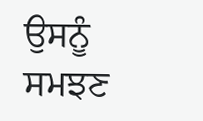ਉਸਨੂੰ ਸਮਝਣ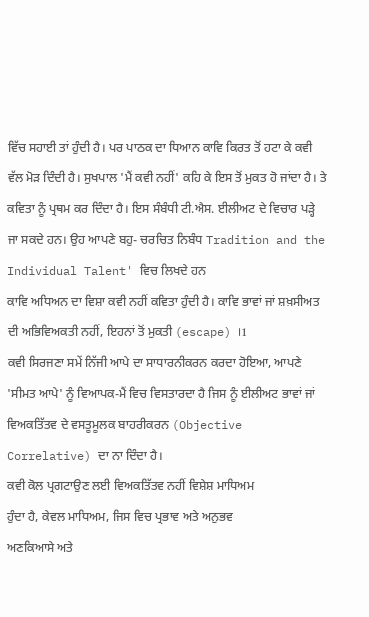ਵਿੱਚ ਸਹਾਈ ਤਾਂ ਹੁੰਦੀ ਹੈ। ਪਰ ਪਾਠਕ ਦਾ ਧਿਆਨ ਕਾਵਿ ਕਿਰਤ ਤੋਂ ਹਟਾ ਕੇ ਕਵੀ ਵੱਲ ਮੋੜ ਦਿੰਦੀ ਹੈ। ਸੁਖਪਾਲ 'ਮੈਂ ਕਵੀ ਨਹੀਂ' ਕਹਿ ਕੇ ਇਸ ਤੋਂ ਮੁਕਤ ਹੋ ਜਾਂਦਾ ਹੈ। ਤੇ ਕਵਿਤਾ ਨੂੰ ਪ੍ਰਥਮ ਕਰ ਦਿੰਦਾ ਹੈ। ਇਸ ਸੰਬੰਧੀ ਟੀ.ਐਸ. ਈਲੀਅਟ ਦੇ ਵਿਚਾਰ ਪੜ੍ਹੇ ਜਾ ਸਕਦੇ ਹਨ। ਉਹ ਆਪਣੇ ਬਹੁ- ਚਰਚਿਤ ਨਿਬੰਧ Tradition and the Individual Talent' ਵਿਚ ਲਿਖਦੇ ਹਨ
ਕਾਵਿ ਅਧਿਅਨ ਦਾ ਵਿਸ਼ਾ ਕਵੀ ਨਹੀਂ ਕਵਿਤਾ ਹੁੰਦੀ ਹੈ। ਕਾਵਿ ਭਾਵਾਂ ਜਾਂ ਸ਼ਖ਼ਸੀਅਤ ਦੀ ਅਭਿਵਿਅਕਤੀ ਨਹੀਂ, ਇਹਨਾਂ ਤੋਂ ਮੁਕਤੀ (escape) ।1
ਕਵੀ ਸਿਰਜਣਾ ਸਮੇਂ ਨਿੱਜੀ ਆਪੇ ਦਾ ਸਾਧਾਰਨੀਕਰਨ ਕਰਦਾ ਹੋਇਆ, ਆਪਣੇ 'ਸੀਮਤ ਆਪੇ' ਨੂੰ ਵਿਆਪਕ-ਮੈਂ ਵਿਚ ਵਿਸਤਾਰਦਾ ਹੈ ਜਿਸ ਨੂੰ ਈਲੀਅਟ ਭਾਵਾਂ ਜਾਂ ਵਿਅਕਤਿੱਤਵ ਦੇ ਵਸਤੂਮੂਲਕ ਬਾਹਰੀਕਰਨ (Objective Correlative) ਦਾ ਨਾ ਦਿੰਦਾ ਹੈ।
ਕਵੀ ਕੋਲ ਪ੍ਰਗਟਾਉਣ ਲਈ ਵਿਅਕਤਿੱਤਵ ਨਹੀਂ ਵਿਸ਼ੇਸ਼ ਮਾਧਿਅਮ
ਹੁੰਦਾ ਹੈ, ਕੇਵਲ ਮਾਧਿਅਮ, ਜਿਸ ਵਿਚ ਪ੍ਰਭਾਵ ਅਤੇ ਅਨੁਭਵ
ਅਣਕਿਆਸੇ ਅਤੇ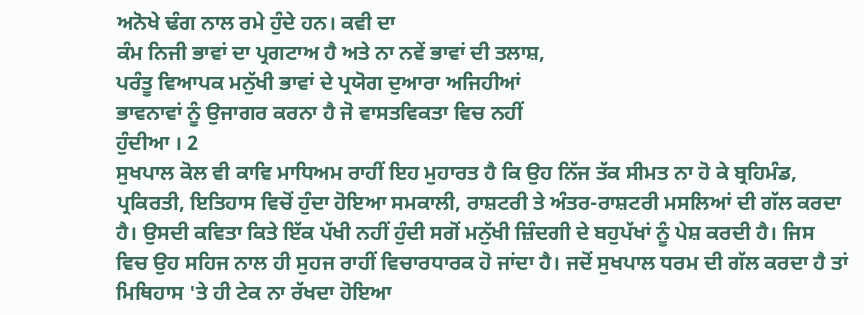ਅਨੋਖੇ ਢੰਗ ਨਾਲ ਰਮੇ ਹੁੰਦੇ ਹਨ। ਕਵੀ ਦਾ
ਕੰਮ ਨਿਜੀ ਭਾਵਾਂ ਦਾ ਪ੍ਰਗਟਾਅ ਹੈ ਅਤੇ ਨਾ ਨਵੇਂ ਭਾਵਾਂ ਦੀ ਤਲਾਸ਼,
ਪਰੰਤੂ ਵਿਆਪਕ ਮਨੁੱਖੀ ਭਾਵਾਂ ਦੇ ਪ੍ਰਯੋਗ ਦੁਆਰਾ ਅਜਿਹੀਆਂ
ਭਾਵਨਾਵਾਂ ਨੂੰ ਉਜਾਗਰ ਕਰਨਾ ਹੈ ਜੋ ਵਾਸਤਵਿਕਤਾ ਵਿਚ ਨਹੀਂ
ਹੁੰਦੀਆ । 2
ਸੁਖਪਾਲ ਕੋਲ ਵੀ ਕਾਵਿ ਮਾਧਿਅਮ ਰਾਹੀਂ ਇਹ ਮੁਹਾਰਤ ਹੈ ਕਿ ਉਹ ਨਿੱਜ ਤੱਕ ਸੀਮਤ ਨਾ ਹੋ ਕੇ ਬ੍ਰਹਿਮੰਡ, ਪ੍ਰਕਿਰਤੀ, ਇਤਿਹਾਸ ਵਿਚੋਂ ਹੁੰਦਾ ਹੋਇਆ ਸਮਕਾਲੀ, ਰਾਸ਼ਟਰੀ ਤੇ ਅੰਤਰ-ਰਾਸ਼ਟਰੀ ਮਸਲਿਆਂ ਦੀ ਗੱਲ ਕਰਦਾ ਹੈ। ਉਸਦੀ ਕਵਿਤਾ ਕਿਤੇ ਇੱਕ ਪੱਖੀ ਨਹੀਂ ਹੁੰਦੀ ਸਗੋਂ ਮਨੁੱਖੀ ਜ਼ਿੰਦਗੀ ਦੇ ਬਹੁਪੱਖਾਂ ਨੂੰ ਪੇਸ਼ ਕਰਦੀ ਹੈ। ਜਿਸ ਵਿਚ ਉਹ ਸਹਿਜ ਨਾਲ ਹੀ ਸੁਹਜ ਰਾਹੀਂ ਵਿਚਾਰਧਾਰਕ ਹੋ ਜਾਂਦਾ ਹੈ। ਜਦੋਂ ਸੁਖਪਾਲ ਧਰਮ ਦੀ ਗੱਲ ਕਰਦਾ ਹੈ ਤਾਂ ਮਿਥਿਹਾਸ 'ਤੇ ਹੀ ਟੇਕ ਨਾ ਰੱਖਦਾ ਹੋਇਆ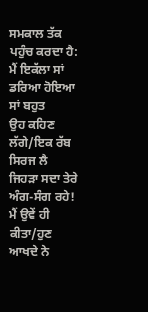ਸਮਕਾਲ ਤੱਕ ਪਹੁੰਚ ਕਰਦਾ ਹੈ:
ਮੈਂ ਇਕੱਲਾ ਸਾਂ
ਡਰਿਆ ਹੋਇਆ ਸਾਂ ਬਹੁਤ
ਉਹ ਕਹਿਣ ਲੱਗੇ/ਇਕ ਰੱਬ ਸਿਰਜ ਲੈ
ਜਿਹੜਾ ਸਦਾ ਤੇਰੇ ਅੰਗ-ਸੰਗ ਰਹੇ!
ਮੈਂ ਉਵੇਂ ਹੀ ਕੀਤਾ/ਹੁਣ ਆਖਦੇ ਨੇ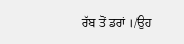ਰੱਬ ਤੋਂ ਡਰਾਂ ।/ਉਹ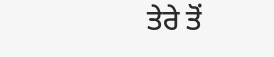ਤੇਰੇ ਤੋਂ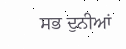ਸਭ ਦੁਨੀਆਂ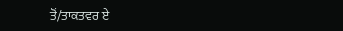ਤੋਂ/ਤਾਕਤਵਰ ਏ